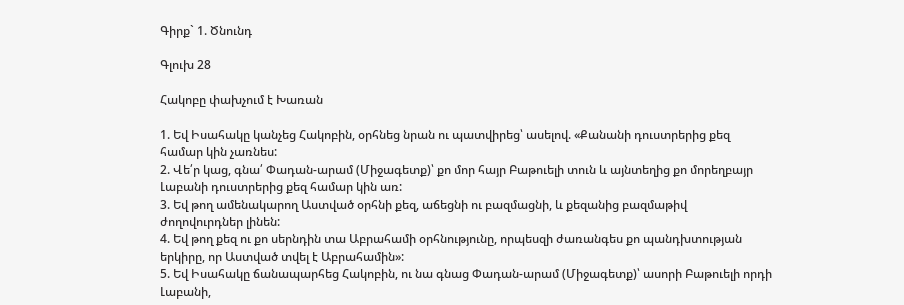Գիրք` 1. Ծնունդ

Գլուխ 28

Հակոբը փախչում է Խառան

1. Եվ Իսահակը կանչեց Հակոբին, օրհնեց նրան ու պատվիրեց՝ ասելով. «Քանանի դուստրերից քեզ համար կին չառնես:
2. Վե՛ր կաց, գնա՛ Փադան-արամ (Միջագետք)՝ քո մոր հայր Բաթուելի տուն և այնտեղից քո մորեղբայր Լաբանի դուստրերից քեզ համար կին առ:
3. Եվ թող ամենակարող Աստված օրհնի քեզ, աճեցնի ու բազմացնի, և քեզանից բազմաթիվ ժողովուրդներ լինեն:
4. Եվ թող քեզ ու քո սերնդին տա Աբրահամի օրհնությունը, որպեսզի ժառանգես քո պանդխտության երկիրը, որ Աստված տվել է Աբրահամին»:
5. Եվ Իսահակը ճանապարհեց Հակոբին, ու նա գնաց Փադան-արամ (Միջագետք)՝ ասորի Բաթուելի որդի Լաբանի,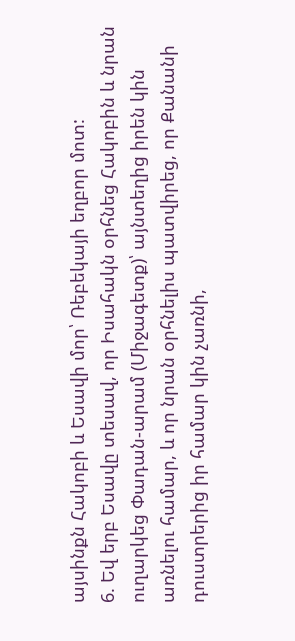այսինքն Հակոբի և Եսավի մոր՝ Ռեբեկայի եղբոր մոտ:
6. Եվ երբ Եսավը տեսավ, որ Իսահակն օրհնեց Հակոբին և նրան ուղարկեց Փադան-արամ (Միջագետք)՝ այնտեղից իրեն կին առնելու համար, և որ նրան օրհնելիս պատվիրեց, որ Քանանի դուստրերից իր համար կին չառնի,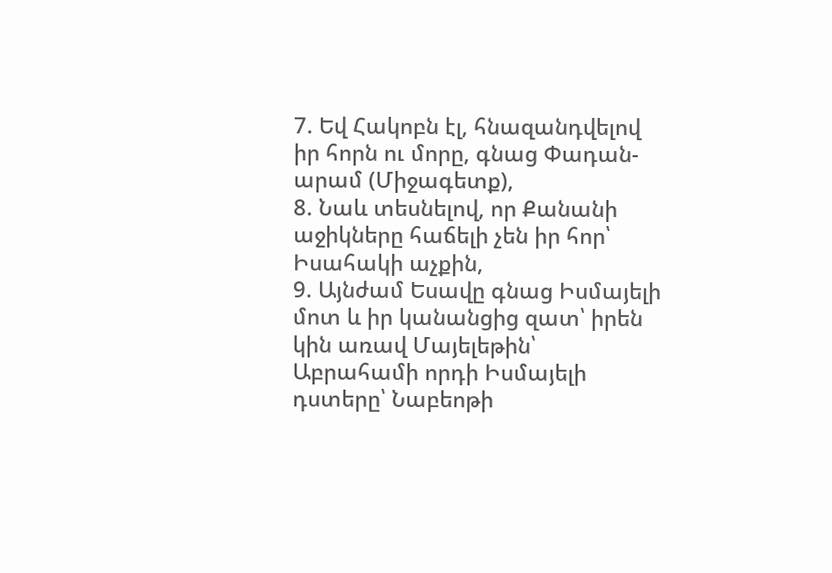7. Եվ Հակոբն էլ, հնազանդվելով իր հորն ու մորը, գնաց Փադան-արամ (Միջագետք),
8. Նաև տեսնելով, որ Քանանի աջիկները հաճելի չեն իր հոր՝ Իսահակի աչքին,
9. Այնժամ Եսավը գնաց Իսմայելի մոտ և իր կանանցից զատ՝ իրեն կին առավ Մայելեթին՝ Աբրահամի որդի Իսմայելի դստերը՝ Նաբեոթի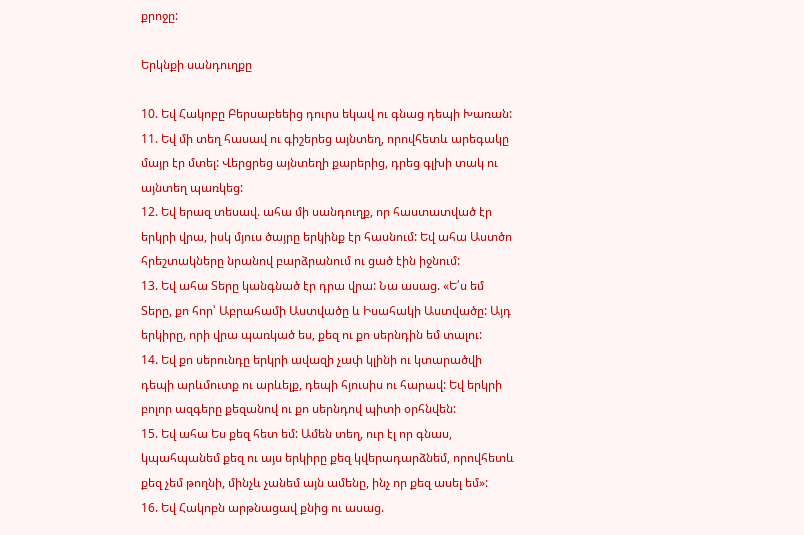քրոջը:

Երկնքի սանդուղքը

10. Եվ Հակոբը Բերսաբեեից դուրս եկավ ու գնաց դեպի Խառան:
11. Եվ մի տեղ հասավ ու գիշերեց այնտեղ, որովհետև արեգակը մայր էր մտել: Վերցրեց այնտեղի քարերից, դրեց գլխի տակ ու այնտեղ պառկեց:
12. Եվ երազ տեսավ. ահա մի սանդուղք, որ հաստատված էր երկրի վրա, իսկ մյուս ծայրը երկինք էր հասնում: Եվ ահա Աստծո հրեշտակները նրանով բարձրանում ու ցած էին իջնում:
13. Եվ ահա Տերը կանգնած էր դրա վրա: Նա ասաց. «Ե՛ս եմ Տերը, քո հոր՝ Աբրահամի Աստվածը և Իսահակի Աստվածը: Այդ երկիրը, որի վրա պառկած ես, քեզ ու քո սերնդին եմ տալու:
14. Եվ քո սերունդը երկրի ավազի չափ կլինի ու կտարածվի դեպի արևմուտք ու արևելք, դեպի հյուսիս ու հարավ: Եվ երկրի բոլոր ազգերը քեզանով ու քո սերնդով պիտի օրհնվեն:
15. Եվ ահա Ես քեզ հետ եմ: Ամեն տեղ, ուր էլ որ գնաս, կպահպանեմ քեզ ու այս երկիրը քեզ կվերադարձնեմ, որովհետև քեզ չեմ թողնի, մինչև չանեմ այն ամենը, ինչ որ քեզ ասել եմ»:
16. Եվ Հակոբն արթնացավ քնից ու ասաց.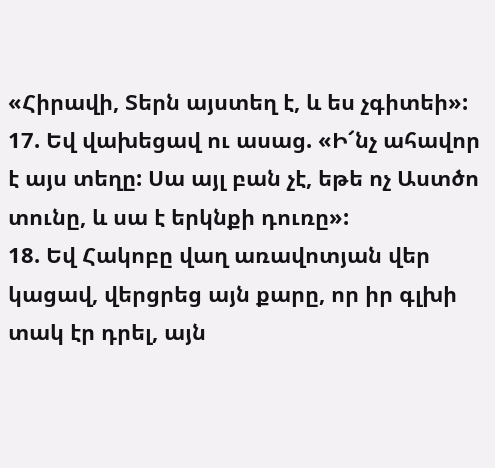«Հիրավի, Տերն այստեղ է, և ես չգիտեի»:
17. Եվ վախեցավ ու ասաց. «Ի՜նչ ահավոր է այս տեղը: Սա այլ բան չէ, եթե ոչ Աստծո տունը, և սա է երկնքի դուռը»:
18. Եվ Հակոբը վաղ առավոտյան վեր կացավ, վերցրեց այն քարը, որ իր գլխի տակ էր դրել, այն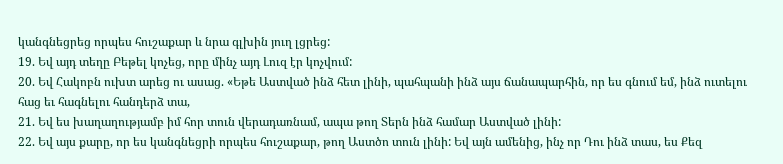կանգնեցրեց որպես հուշաքար և նրա գլխին յուղ լցրեց:
19. Եվ այդ տեղը Բեթել կոչեց, որը մինչ այդ Լուզ էր կոչվում:
20. Եվ Հակոբն ուխտ արեց ու ասաց. «Եթե Աստված ինձ հետ լինի, պահպանի ինձ այս ճանապարհին, որ ես գնում եմ, ինձ ուտելու հաց եւ հագնելու հանդերձ տա,
21. Եվ ես խաղաղությամբ իմ հոր տուն վերադառնամ, ապա թող Տերն ինձ համար Աստված լինի:
22. Եվ այս քարը, որ ես կանգնեցրի որպես հուշաքար, թող Աստծո տուն լինի: Եվ այն ամենից, ինչ որ Դու ինձ տաս, ես Քեզ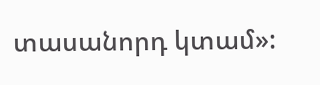տասանորդ կտամ»: